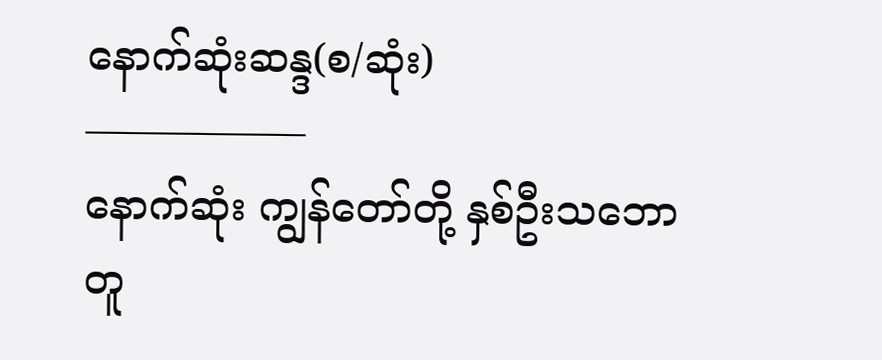နောက်ဆုံးဆန္ဒ(စ/ဆုံး)
—————–
နောက်ဆုံး ကျွန်တော်တို့ နှစ်ဦးသဘောတူ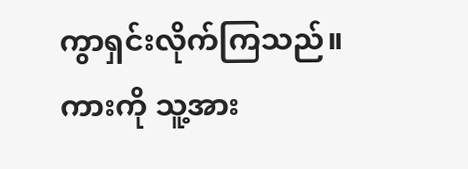ကွာရှင်းလိုက်ကြသည်။
ကားကို သူ့အား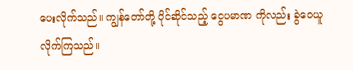ပေးလိုက်သည်။ ကျွန်တော်တို့ ပိုင်ဆိုင်သည့် ငွေပမာဏ ကိုလည်း ခွဲဝေယူလိုက်ကြသည်။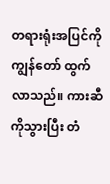တရားရုံးအပြင်ကို ကျွန်တော် ထွက်လာသည်။ ကားဆီကိုသွားပြီး တံ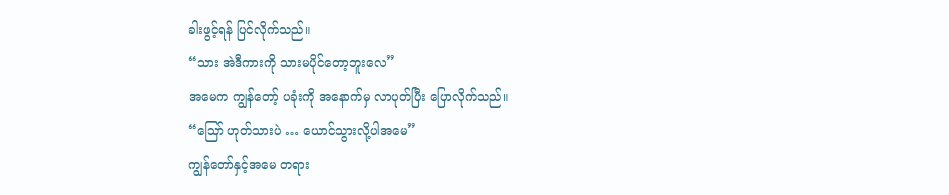ခါးဖွင့်ရန် ပြင်လိုက်သည်။
“သား အဲဒီကားကို သားမပိုင်တော့ဘူးလေ”
အမေက ကျွန်တော့် ပခုံးကို အနောက်မှ လာပုတ်ပြီး ပြောလိုက်သည်။
“ဪ ဟုတ်သားပဲ … ယောင်သွားလို့ပါအမေ”
ကျွန်တော်နှင့်အမေ တရား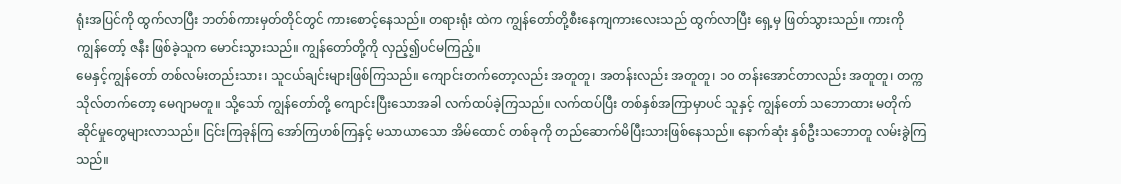ရုံးအပြင်ကို ထွက်လာပြီး ဘတ်စ်ကားမှတ်တိုင်တွင် ကားစောင့်နေသည်။ တရားရုံး ထဲက ကျွန်တော်တို့စီးနေကျကားလေးသည် ထွက်လာပြီး ရှေ့မှ ဖြတ်သွားသည်။ ကားကို ကျွန်တော့် ဇနီး ဖြစ်ခဲ့သူက မောင်းသွားသည်။ ကျွန်တော်တို့ကို လှည့်၍ပင်မကြည့်။
မေနှင့်ကျွန်တော် တစ်လမ်းတည်းသား၊ သူငယ်ချင်းများဖြစ်ကြသည်။ ကျောင်းတက်တော့လည်း အတူတူ၊ အတန်းလည်း အတူတူ၊ ၁၀ တန်းအောင်တာလည်း အတူတူ၊ တက္ကသိုလ်တက်တော့ မေဂျာမတူ။ သို့သော် ကျွန်တော်တို့ ကျောင်းပြီးသောအခါ လက်ထပ်ခဲ့ကြသည်။ လက်ထပ်ပြီး တစ်နှစ်အကြာမှာပင် သူနှင့် ကျွန်တော် သဘောထား မတိုက်ဆိုင်မှုတွေများလာသည်။ ငြင်းကြခုန်ကြ အော်ကြဟစ်ကြနှင့် မသာယာသော အိမ်ထောင် တစ်ခုကို တည်ဆောက်မိပြီးသားဖြစ်နေသည်။ နောက်ဆုံး နှစ်ဦးသဘောတူ လမ်းခွဲကြသည်။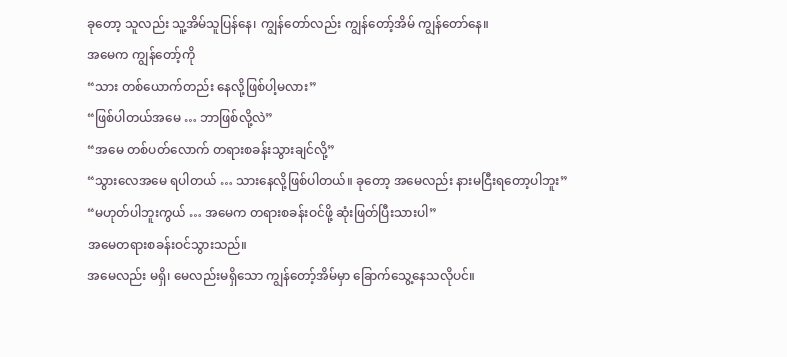ခုတော့ သူလည်း သူ့အိမ်သူပြန်နေ၊ ကျွန်တော်လည်း ကျွန်တော့်အိမ် ကျွန်တော်နေ။
အမေက ကျွန်တော့်ကို
“သား တစ်ယောက်တည်း နေလို့ဖြစ်ပါ့မလား”
“ဖြစ်ပါတယ်အမေ … ဘာဖြစ်လို့လဲ”
“အမေ တစ်ပတ်လောက် တရားစခန်းသွားချင်လို့”
“သွားလေအမေ ရပါတယ် … သားနေလို့ဖြစ်ပါတယ်။ ခုတော့ အမေလည်း နားမငြီးရတော့ပါဘူး”
“မဟုတ်ပါဘူးကွယ် … အမေက တရားစခန်းဝင်ဖို့ ဆုံးဖြတ်ပြီးသားပါ”
အမေတရားစခန်းဝင်သွားသည်။
အမေလည်း မရှိ၊ မေလည်းမရှိသော ကျွန်တော့်အိမ်မှာ ခြောက်သွေ့နေသလိုပင်။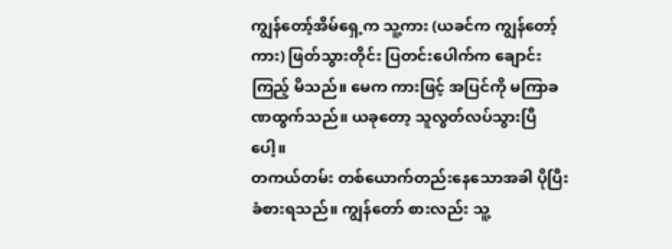ကျွန်တော့်အိမ်ရှေ့က သူ့ကား (ယခင်က ကျွန်တော့်ကား) ဖြတ်သွားတိုင်း ပြတင်းပေါက်က ချောင်းကြည့် မိသည်။ မေက ကားဖြင့် အပြင်ကို မကြာခဏထွက်သည်။ ယခုတော့ သူလွတ်လပ်သွားပြီပေါ့။
တကယ်တမ်း တစ်ယောက်တည်းနေသောအခါ ပိုပြီး ခံစားရသည်။ ကျွန်တော် စားလည်း သူ့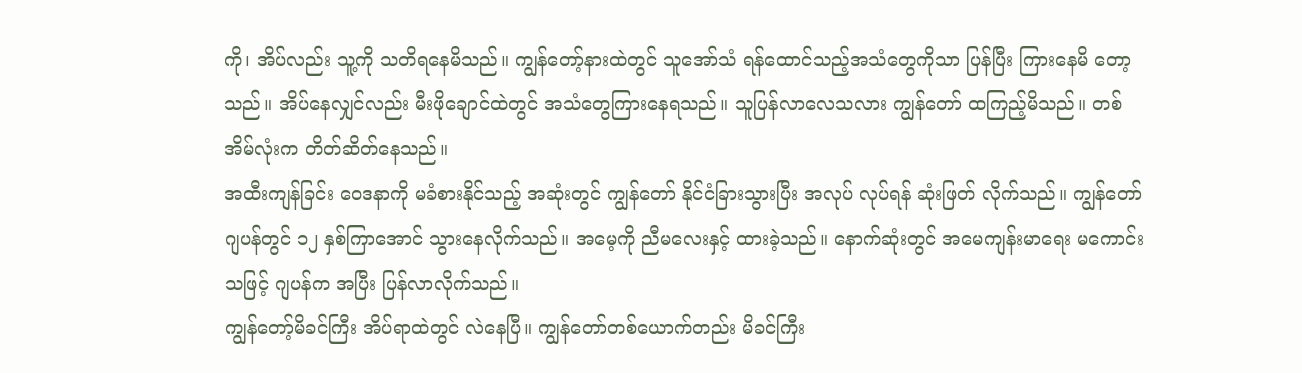ကို၊ အိပ်လည်း သူ့ကို သတိရနေမိသည်။ ကျွန်တော့်နားထဲတွင် သူအော်သံ ရန်ထောင်သည့်အသံတွေကိုသာ ပြန်ပြီး ကြားနေမိ တော့သည်။ အိပ်နေလျှင်လည်း မီးဖိုချောင်ထဲတွင် အသံတွေကြားနေရသည်။ သူပြန်လာလေသလား ကျွန်တော် ထကြည့်မိသည်။ တစ်အိမ်လုံးက တိတ်ဆိတ်နေသည်။
အထီးကျန်ခြင်း ဝေဒနာကို မခံစားနိုင်သည့် အဆုံးတွင် ကျွန်တော် နိုင်ငံခြားသွားပြီး အလုပ် လုပ်ရန် ဆုံးဖြတ် လိုက်သည်။ ကျွန်တော် ဂျပန်တွင် ၁၂ နှစ်ကြာအောင် သွားနေလိုက်သည်။ အမေ့ကို ညီမလေးနှင့် ထားခဲ့သည်။ နောက်ဆုံးတွင် အမေကျန်းမာရေး မကောင်းသဖြင့် ဂျပန်က အပြီး ပြန်လာလိုက်သည်။
ကျွန်တော့်မိခင်ကြီး အိပ်ရာထဲတွင် လဲနေပြီ။ ကျွန်တော်တစ်ယောက်တည်း မိခင်ကြီး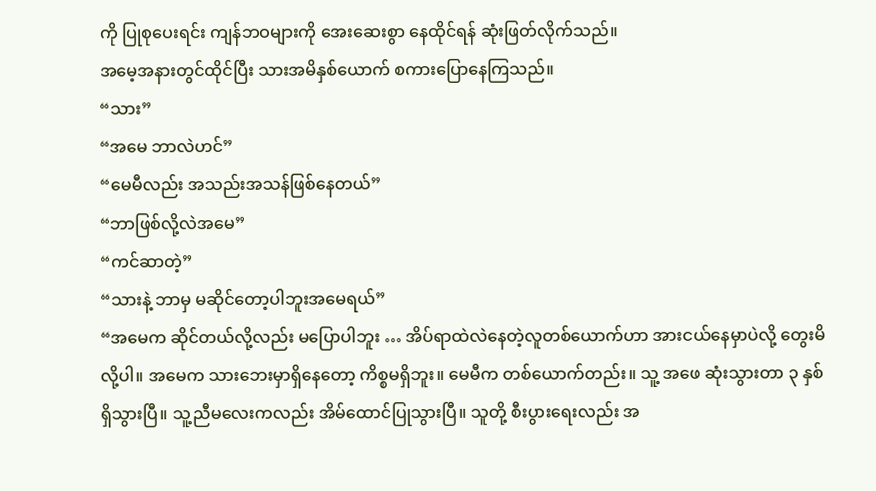ကို ပြုစုပေးရင်း ကျန်ဘဝများကို အေးဆေးစွာ နေထိုင်ရန် ဆုံးဖြတ်လိုက်သည်။
အမေ့အနားတွင်ထိုင်ပြီး သားအမိနှစ်ယောက် စကားပြောနေကြသည်။
“သား”
“အမေ ဘာလဲဟင်”
“မေမီလည်း အသည်းအသန်ဖြစ်နေတယ်”
“ဘာဖြစ်လို့လဲအမေ”
“ကင်ဆာတဲ့”
“သားနဲ့ ဘာမှ မဆိုင်တော့ပါဘူးအမေရယ်”
“အမေက ဆိုင်တယ်လို့လည်း မပြောပါဘူး … အိပ်ရာထဲလဲနေတဲ့လူတစ်ယောက်ဟာ အားငယ်နေမှာပဲလို့ တွေးမိလို့ပါ။ အမေက သားဘေးမှာရှိနေတော့ ကိစ္စမရှိဘူး။ မေမီက တစ်ယောက်တည်း။ သူ့ အဖေ ဆုံးသွားတာ ၃ နှစ်ရှိသွားပြီ။ သူ့ညီမလေးကလည်း အိမ်ထောင်ပြုသွားပြီ။ သူတို့ စီးပွားရေးလည်း အ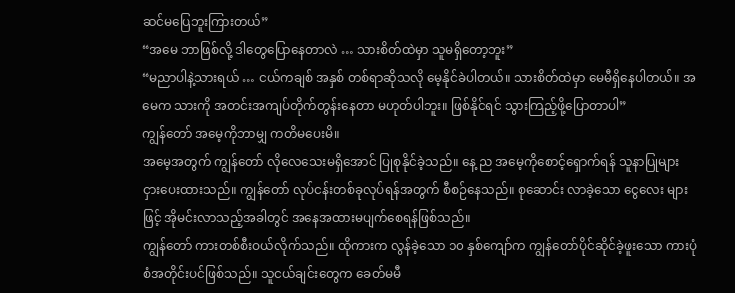ဆင်မပြေဘူးကြားတယ်”
“အမေ ဘာဖြစ်လို့ ဒါတွေပြောနေတာလဲ … သားစိတ်ထဲမှာ သူမရှိတော့ဘူး”
“မညာပါနဲ့သားရယ် … ငယ်ကချစ် အနှစ် တစ်ရာဆိုသလို မေ့နိုင်ခဲပါတယ်။ သားစိတ်ထဲမှာ မေမီရှိနေပါတယ်။ အမေက သားကို အတင်းအကျပ်တိုက်တွန်းနေတာ မဟုတ်ပါဘူး။ ဖြစ်နိုင်ရင် သွားကြည့်ဖို့ပြောတာပါ”
ကျွန်တော် အမေ့ကိုဘာမျှ ကတိမပေးမိ။
အမေ့အတွက် ကျွန်တော် လိုလေသေးမရှိအောင် ပြုစုနိုင်ခဲ့သည်။ နေ့ ည အမေ့ကိုစောင့်ရှောက်ရန် သူနာပြုများ ငှားပေးထားသည်။ ကျွန်တော် လုပ်ငန်းတစ်ခုလုပ်ရန်အတွက် စီစဉ်နေသည်။ စုဆောင်း လာခဲ့သော ငွေလေး များဖြင့် အိုမင်းလာသည့်အခါတွင် အနေအထားမပျက်စေရန်ဖြစ်သည်။
ကျွန်တော် ကားတစ်စီးဝယ်လိုက်သည်။ ထိုကားက လွန်ခဲ့သော ၁၀ နှစ်ကျော်က ကျွန်တော်ပိုင်ဆိုင်ခဲ့ဖူးသော ကားပုံစံအတိုင်းပင်ဖြစ်သည်။ သူငယ်ချင်းတွေက ခေတ်မမီ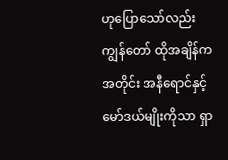ဟုပြောသော်လည်း ကျွန်တော် ထိုအချိန်ကအတိုင်း အနီရောင်နှင့် မော်ဒယ်မျိုးကိုသာ ရှာ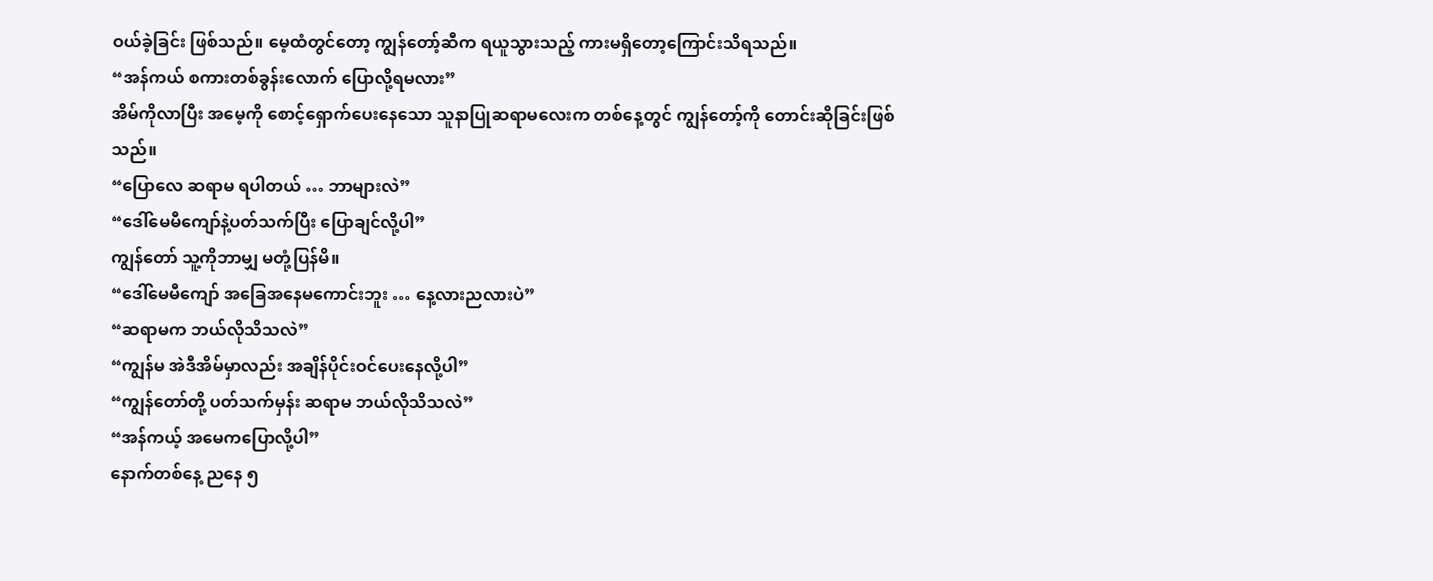ဝယ်ခဲ့ခြင်း ဖြစ်သည်။ မေ့ထံတွင်တော့ ကျွန်တော့်ဆီက ရယူသွားသည့် ကားမရှိတော့ကြောင်းသိရသည်။
“အန်ကယ် စကားတစ်ခွန်းလောက် ပြောလို့ရမလား”
အိမ်ကိုလာပြီး အမေ့ကို စောင့်ရှောက်ပေးနေသော သူနာပြုဆရာမလေးက တစ်နေ့တွင် ကျွန်တော့်ကို တောင်းဆိုခြင်းဖြစ်သည်။
“ပြောလေ ဆရာမ ရပါတယ် … ဘာများလဲ”
“ဒေါ်မေမီကျော်နဲ့ပတ်သက်ပြီး ပြောချင်လို့ပါ”
ကျွန်တော် သူ့ကိုဘာမျှ မတုံ့ပြန်မိ။
“ဒေါ်မေမီကျော် အခြေအနေမကောင်းဘူး … နေ့လားညလားပဲ”
“ဆရာမက ဘယ်လိုသိသလဲ”
“ကျွန်မ အဲဒီအိမ်မှာလည်း အချိန်ပိုင်းဝင်ပေးနေလို့ပါ”
“ကျွန်တော်တို့ ပတ်သက်မှန်း ဆရာမ ဘယ်လိုသိသလဲ”
“အန်ကယ့် အမေကပြောလို့ပါ”
နောက်တစ်နေ့ ညနေ ၅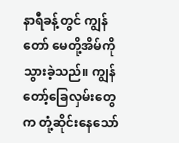နာရီခန့်တွင် ကျွန်တော် မေတို့အိမ်ကိုသွားခဲ့သည်။ ကျွန်တော့်ခြေလှမ်းတွေက တုံ့ဆိုင်းနေသော်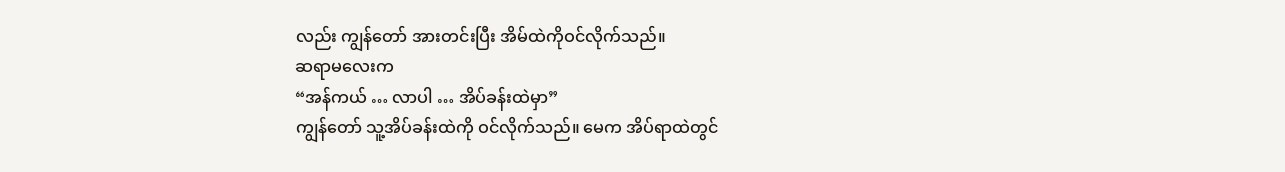လည်း ကျွန်တော် အားတင်းပြီး အိမ်ထဲကိုဝင်လိုက်သည်။
ဆရာမလေးက
“အန်ကယ် … လာပါ … အိပ်ခန်းထဲမှာ”
ကျွန်တော် သူ့အိပ်ခန်းထဲကို ဝင်လိုက်သည်။ မေက အိပ်ရာထဲတွင်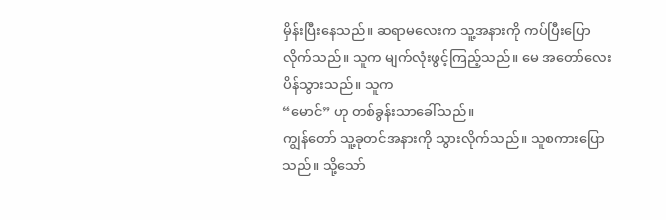မှိန်းပြီးနေသည်။ ဆရာမလေးက သူ့အနားကို ကပ်ပြီးပြောလိုက်သည်။ သူက မျက်လုံးဖွင့်ကြည့်သည်။ မေ အတော်လေးပိန်သွားသည်။ သူက
“မောင်” ဟု တစ်ခွန်းသာခေါ်သည်။
ကျွန်တော် သူ့ခုတင်အနားကို သွားလိုက်သည်။ သူစကားပြောသည်။ သို့သော်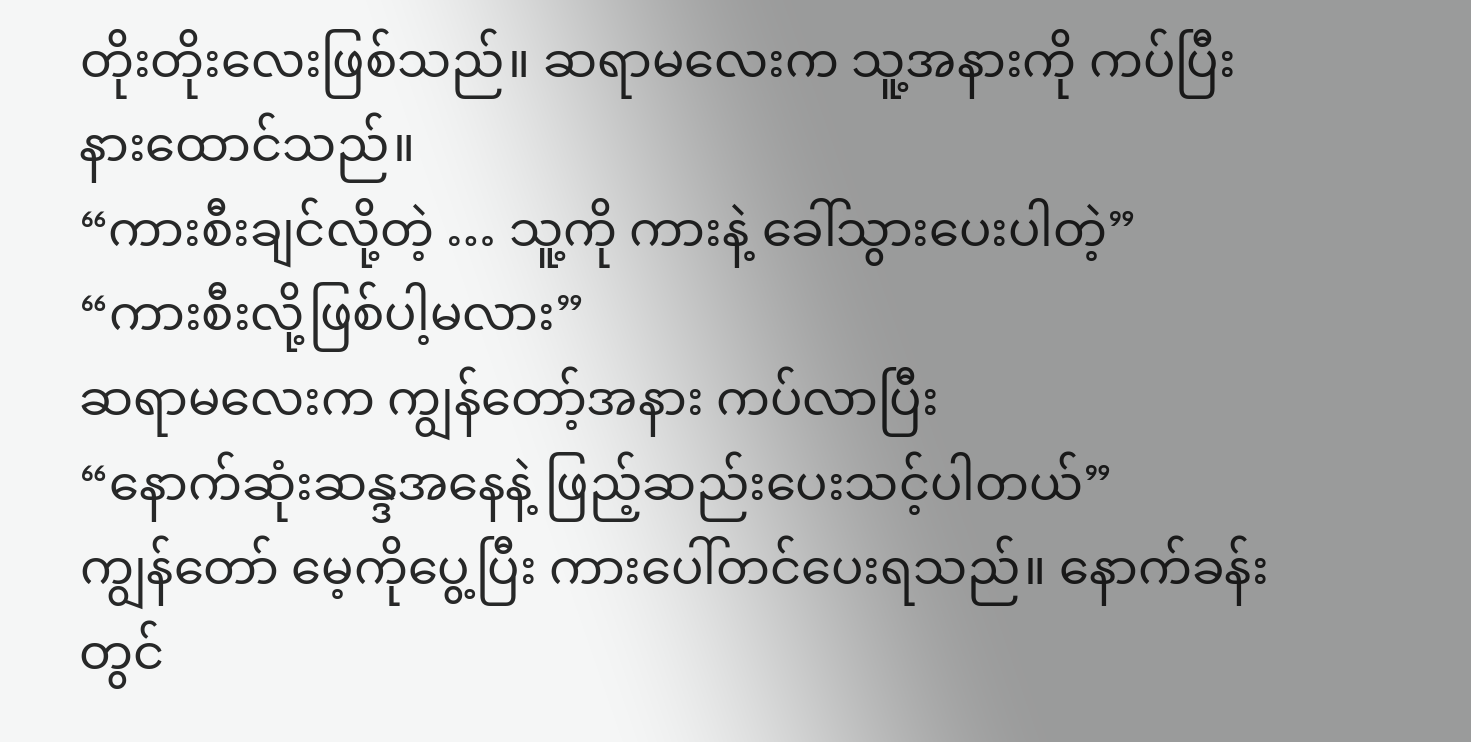တိုးတိုးလေးဖြစ်သည်။ ဆရာမလေးက သူ့အနားကို ကပ်ပြီးနားထောင်သည်။
“ကားစီးချင်လို့တဲ့ … သူ့ကို ကားနဲ့ ခေါ်သွားပေးပါတဲ့”
“ကားစီးလို့ဖြစ်ပါ့မလား”
ဆရာမလေးက ကျွန်တော့်အနား ကပ်လာပြီး
“နောက်ဆုံးဆန္ဒအနေနဲ့ ဖြည့်ဆည်းပေးသင့်ပါတယ်”
ကျွန်တော် မေ့ကိုပွေ့ပြီး ကားပေါ်တင်ပေးရသည်။ နောက်ခန်းတွင်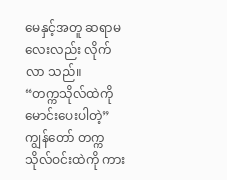မေနှင့်အတူ ဆရာမလေးလည်း လိုက်လာ သည်။
“တက္ကသိုလ်ထဲကို မောင်းပေးပါတဲ့”
ကျွန်တော် တက္ကသိုလ်ဝင်းထဲကို ကား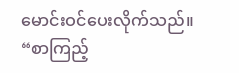မောင်းဝင်ပေးလိုက်သည်။
“စာကြည့်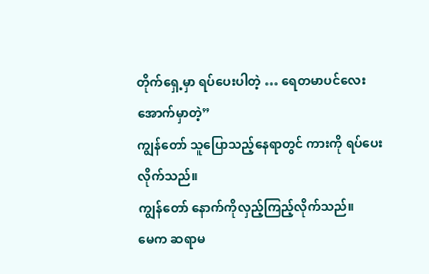တိုက်ရှေ့မှာ ရပ်ပေးပါတဲ့ … ရေတမာပင်လေးအောက်မှာတဲ့”
ကျွန်တော် သူပြောသည့်နေရာတွင် ကားကို ရပ်ပေးလိုက်သည်။
ကျွန်တော် နောက်ကိုလှည့်ကြည့်လိုက်သည်။
မေက ဆရာမ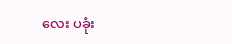လေး ပခုံး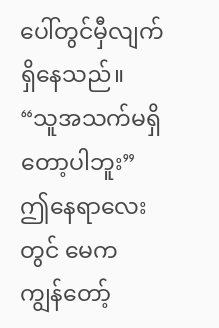ပေါ်တွင်မှီလျက်ရှိနေသည်။
“သူအသက်မရှိတော့ပါဘူး”
ဤနေရာလေးတွင် မေက ကျွန်တော့်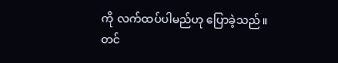ကို လက်ထပ်ပါမည်ဟု ပြောခဲ့သည်။
တင်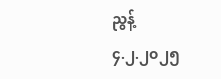ညွန့်
၄.၂.၂၀၂၅